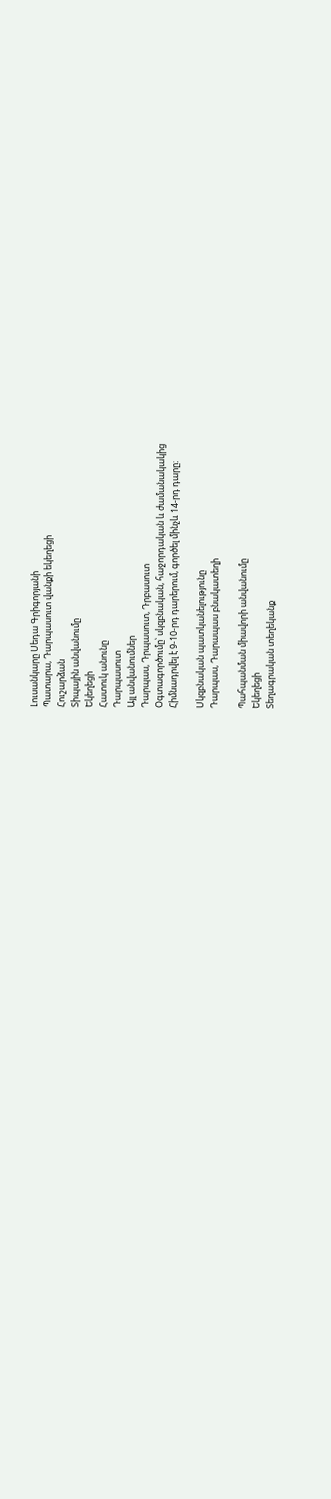Լուսանկարը Սեդա Գրիգորյանի
Պատարա, Դարպասուտ վանքի եկեղեցի
Հուշարձան
Տիպային անվանումը
Եկեղեցի
Հատուկ անունը
Դարպասուտ
Այլ անվանումներ
Դարպաս, Դրպասուտ, Դրբասուտ
Օգտագործումը՝ սկզբնական, հաջորդական և ժամանակակից
Հիմնադրվել է 9-10-րդ դարերում, գործել մինչև 14-րդ դարը։

Սկզբնական պատկանելությունը
Դարպաս, Դարապաս բնակատեղի

Պահպանման միավորի անվանումը
Եկեղեցի
Տեղագրական տեղեկանք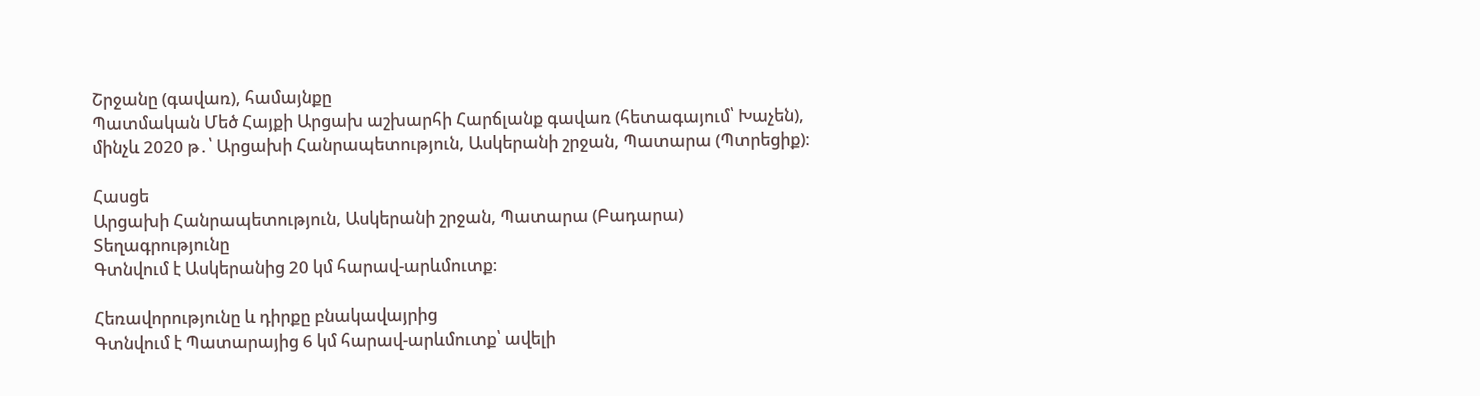Շրջանը (գավառ), համայնքը
Պատմական Մեծ Հայքի Արցախ աշխարհի Հարճլանք գավառ (հետագայում՝ Խաչեն), մինչև 2020 թ․՝ Արցախի Հանրապետություն, Ասկերանի շրջան, Պատարա (Պտրեցիք)։

Հասցե
Արցախի Հանրապետություն, Ասկերանի շրջան, Պատարա (Բադարա)
Տեղագրությունը
Գտնվում է Ասկերանից 20 կմ հարավ-արևմուտք։

Հեռավորությունը և դիրքը բնակավայրից
Գտնվում է Պատարայից 6 կմ հարավ-արևմուտք՝ ավելի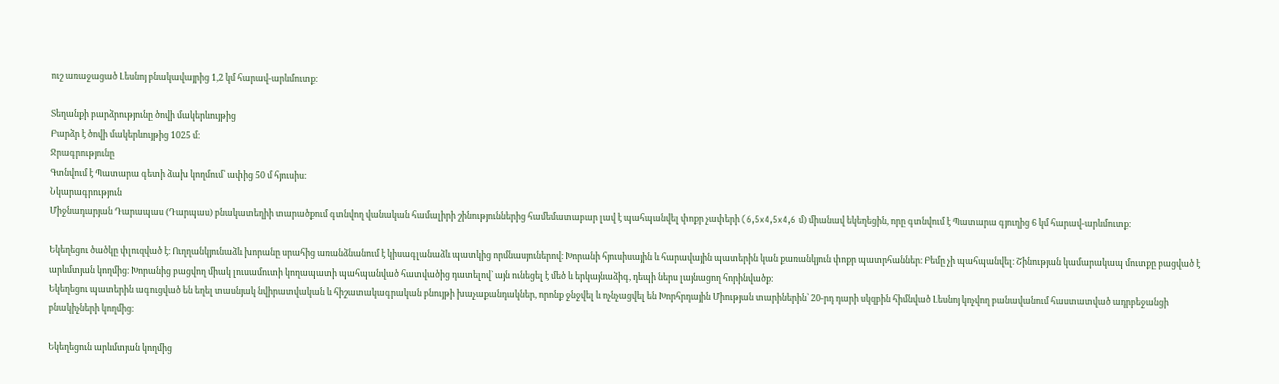ուշ առաջացած Լեսնոյ բնակավայրից 1,2 կմ հարավ-արևմուտք։

Տեղանքի բարձրությունը ծովի մակերևույթից
Բարձր է ծովի մակերևույթից 1025 մ։
Ջրագրությունը
Գտնվում է Պատարա գետի ձախ կողմում՝ ափից 50 մ հյուսիս։
Նկարագրություն
Միջնադարյան Դարապաս (Դարպաս) բնակատեղիի տարածքում գտնվող վանական համալիրի շինություններից համեմատաբար լավ է պահպանվել փոքր չափերի (6,5x4,5x4,6 մ) միանավ եկեղեցին, որը գտնվում է Պատարա գյուղից 6 կմ հարավ-արևմուտք։

Եկեղեցու ծածկը փլուզված է։ Ուղղանկյունաձև խորանը սրահից առանձնանում է կիսագլանաձև պատկից որմնասյուներով։ Խորանի հյուսիսային և հարավային պատերին կան քառանկյուն փոքր պատրհաններ։ Բեմը չի պահպանվել։ Շինության կամարակապ մուտքը բացված է արևմտյան կողմից։ Խորանից բացվող միակ լուսամուտի կողապատի պահպանված հատվածից դատելով` այն ունեցել է մեծ և երկայնաձիգ, դեպի ներս լայնացող հորինվածք։
Եկեղեցու պատերին ագուցված են եղել տասնյակ նվիրատվական և հիշատակագրական բնույթի խաչաքանդակներ, որոնք ջնջվել և ոչնչացվել են Խորհրդային Միության տարիներին՝ 20-րդ դարի սկզբին հիմնված Լեսնոյ կոչվող բանավանում հաստատված ադրբեջանցի բնակիչների կողմից։

Եկեղեցուն արևմտյան կողմից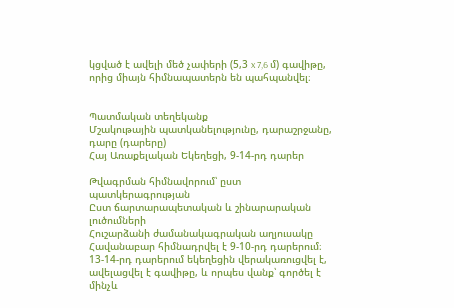կցված է ավելի մեծ չափերի (5,3 x 7,6 մ) գավիթը, որից միայն հիմնապատերն են պահպանվել։


Պատմական տեղեկանք
Մշակութային պատկանելությունը, դարաշրջանը, դարը (դարերը)
Հայ Առաքելական Եկեղեցի, 9-14-րդ դարեր

Թվագրման հիմնավորում՝ ըստ պատկերագրության
Ըստ ճարտարապետական և շինարարական լուծումների
Հուշարձանի ժամանակագրական աղյուսակը
Հավանաբար հիմնադրվել է 9-10-րդ դարերում։ 13-14-րդ դարերում եկեղեցին վերակառուցվել է, ավելացվել է գավիթը, և որպես վանք՝ գործել է մինչև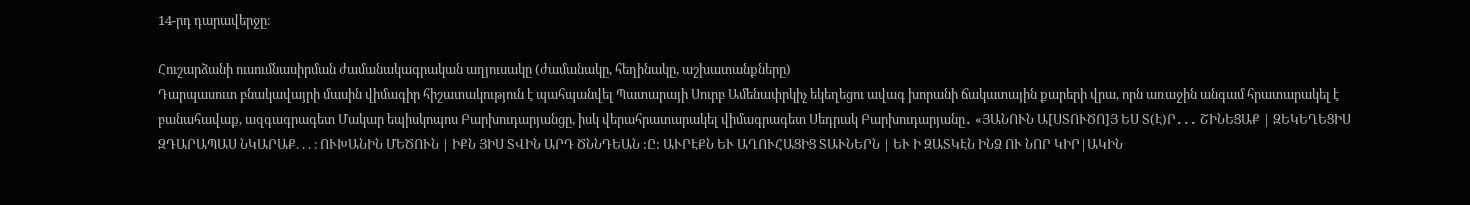14-րդ դարավերջը։

Հուշարձանի ուսումնասիրման ժամանակագրական աղյուսակը (ժամանակը, հեղինակը, աշխատանքները)
Դարպասուտ բնակավայրի մասին վիմագիր հիշատակություն է պահպանվել Պատարայի Սուրբ Ամենափրկիչ եկեղեցու ավագ խորանի ճակատային քարերի վրա, որն առաջին անգամ հրատարակել է բանահավաք, ազգագրագետ Մակար եպիսկոպոս Բարխուդարյանցը, իսկ վերահրատարակել վիմագրագետ Սեդրակ Բարխուդարյանը․ «ՅԱՆՈՒՆ Ա[ՍՏՈՒԾՈ]Յ ԵՍ Տ(Է)Ր․․․ ՇԻՆԵՑԱՔ | ԶԵԿԵՂԵՑԻՍ ԶԴԱՐԱՊԱՍ ՆԿԱՐԱՔ. . . ։ ՈՒԽԱՆԻՆ ՄԵԾՈՒՆ | ԻՔՆ ՅԻՍ ՏՎԻՆ ԱՐԴ ԾՆՆԴԵԱՆ :Ը: ԱՒՐԷՔՆ ԵՒ ԱՂՈՒՀԱՑԻՑ ՏԱՒՆԵՐՆ | ԵՒ Ի ԶԱՏԿԷՆ ԻՆՁ ՈՒ ՆՈՐ ԿԻՐ|ԱԿԻՆ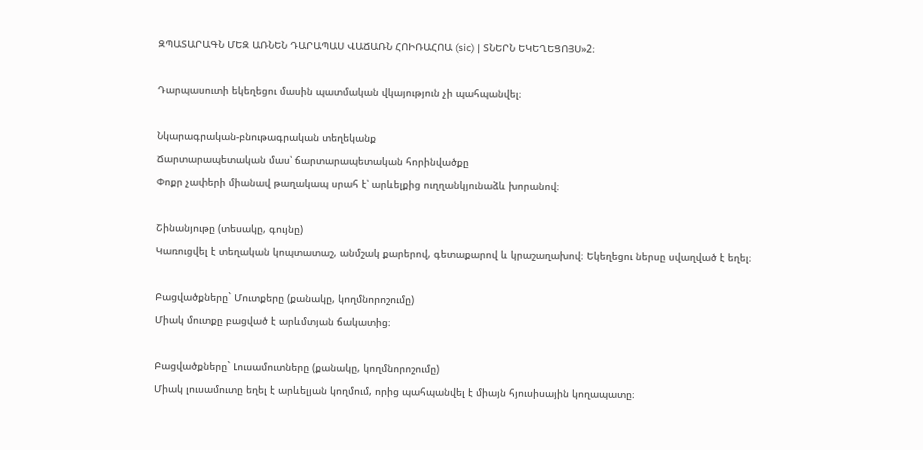ԶՊԱՏԱՐԱԳՆ ՄԵԶ ԱՌՆԵՆ ԴԱՐԱՊԱՍ ՎԱՃԱՌՆ ՀՈԻՌԱՀՈԱ (sic) | ՏՆԵՐՆ ԵԿԵՂԵՑՈՅՍ»2։

Դարպասուտի եկեղեցու մասին պատմական վկայություն չի պահպանվել։

Նկարագրական-բնութագրական տեղեկանք
Ճարտարապետական մաս՝ ճարտարապետական հորինվածքը
Փոքր չափերի միանավ թաղակապ սրահ է՝ արևելքից ուղղանկյունաձև խորանով։

Շինանյութը (տեսակը, գույնը)
Կառուցվել է տեղական կոպտատաշ, անմշակ քարերով, գետաքարով և կրաշաղախով։ Եկեղեցու ներսը սվաղված է եղել։

Բացվածքները` Մուտքերը (քանակը, կողմնորոշումը)
Միակ մուտքը բացված է արևմտյան ճակատից։

Բացվածքները` Լուսամուտները (քանակը, կողմնորոշումը)
Միակ լուսամուտը եղել է արևելյան կողմում, որից պահպանվել է միայն հյուսիսային կողապատը։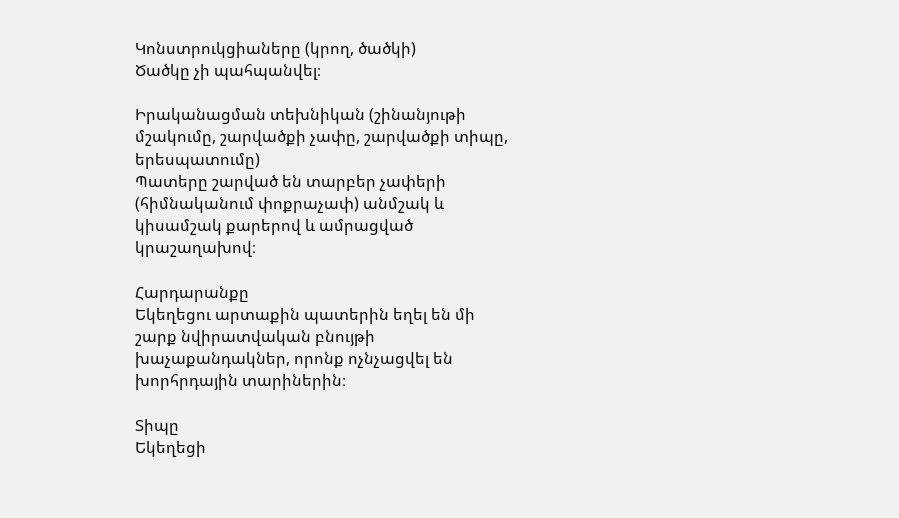Կոնստրուկցիաները (կրող, ծածկի)
Ծածկը չի պահպանվել։

Իրականացման տեխնիկան (շինանյութի մշակումը, շարվածքի չափը, շարվածքի տիպը, երեսպատումը)
Պատերը շարված են տարբեր չափերի (հիմնականում փոքրաչափ) անմշակ և կիսամշակ քարերով և ամրացված կրաշաղախով։

Հարդարանքը
Եկեղեցու արտաքին պատերին եղել են մի շարք նվիրատվական բնույթի խաչաքանդակներ, որոնք ոչնչացվել են խորհրդային տարիներին։

Տիպը
Եկեղեցի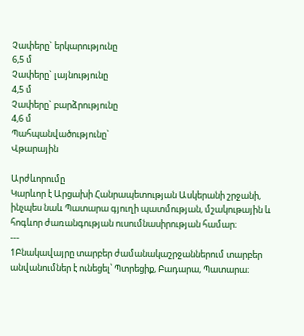Չափերը` երկարությունը
6,5 մ
Չափերը` լայնությունը
4,5 մ
Չափերը` բարձրությունը
4,6 մ
Պահպանվածությունը`
Վթարային

Արժևորումը
Կարևոր է Արցախի Հանրապետության Ասկերանի շրջանի, ինչպես նաև Պատարա գյուղի պատմության, մշակութային և հոգևոր ժառանգության ուսումնասիրության համար։
---
1Բնակավայրը տարբեր ժամանակաշրջաններում տարբեր անվանումներ է ունեցել՝ Պտրեցիք, Բադարա, Պատարա։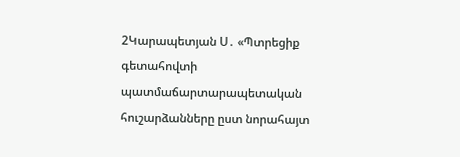2Կարապետյան Ս․ «Պտրեցիք գետահովտի պատմաճարտարապետական հուշարձանները ըստ նորահայտ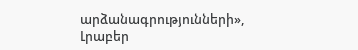արձանագրությունների», Լրաբեր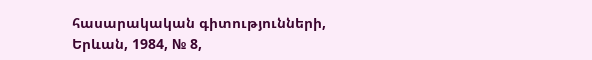հասարակական գիտությունների, Երևան, 1984, № 8,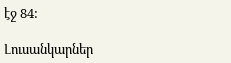էջ 84:

Լուսանկարներ